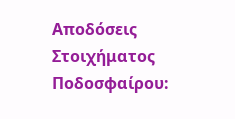Αποδόσεις Στοιχήματος Ποδοσφαίρου: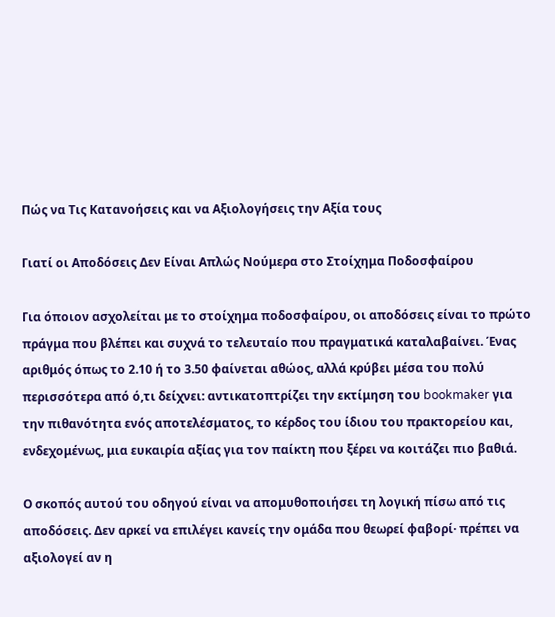Πώς να Τις Κατανοήσεις και να Αξιολογήσεις την Αξία τους

Γιατί οι Αποδόσεις Δεν Είναι Απλώς Νούμερα στο Στοίχημα Ποδοσφαίρου

Για όποιον ασχολείται με το στοίχημα ποδοσφαίρου, οι αποδόσεις είναι το πρώτο πράγμα που βλέπει και συχνά το τελευταίο που πραγματικά καταλαβαίνει. Ένας αριθμός όπως το 2.10 ή το 3.50 φαίνεται αθώος, αλλά κρύβει μέσα του πολύ περισσότερα από ό,τι δείχνει: αντικατοπτρίζει την εκτίμηση του bookmaker για την πιθανότητα ενός αποτελέσματος, το κέρδος του ίδιου του πρακτορείου και, ενδεχομένως, μια ευκαιρία αξίας για τον παίκτη που ξέρει να κοιτάζει πιο βαθιά.

Ο σκοπός αυτού του οδηγού είναι να απομυθοποιήσει τη λογική πίσω από τις αποδόσεις. Δεν αρκεί να επιλέγει κανείς την ομάδα που θεωρεί φαβορί· πρέπει να αξιολογεί αν η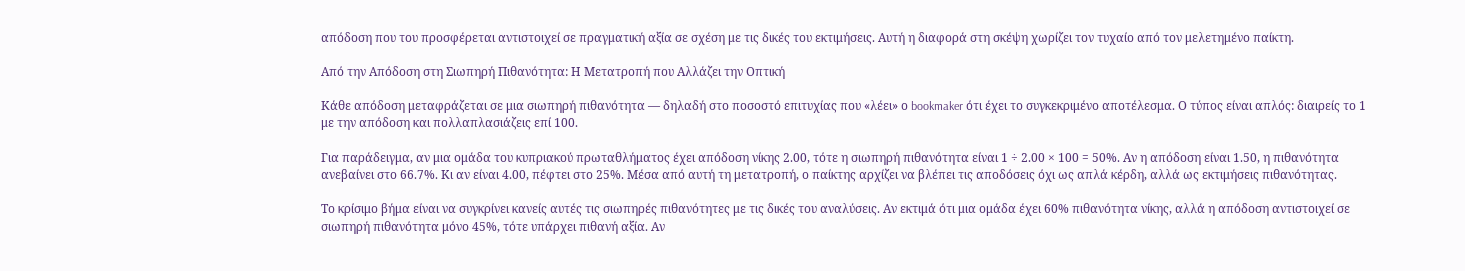απόδοση που του προσφέρεται αντιστοιχεί σε πραγματική αξία σε σχέση με τις δικές του εκτιμήσεις. Αυτή η διαφορά στη σκέψη χωρίζει τον τυχαίο από τον μελετημένο παίκτη.

Από την Απόδοση στη Σιωπηρή Πιθανότητα: Η Μετατροπή που Αλλάζει την Οπτική

Κάθε απόδοση μεταφράζεται σε μια σιωπηρή πιθανότητα — δηλαδή στο ποσοστό επιτυχίας που «λέει» ο bookmaker ότι έχει το συγκεκριμένο αποτέλεσμα. Ο τύπος είναι απλός: διαιρείς το 1 με την απόδοση και πολλαπλασιάζεις επί 100.

Για παράδειγμα, αν μια ομάδα του κυπριακού πρωταθλήματος έχει απόδοση νίκης 2.00, τότε η σιωπηρή πιθανότητα είναι 1 ÷ 2.00 × 100 = 50%. Αν η απόδοση είναι 1.50, η πιθανότητα ανεβαίνει στο 66.7%. Κι αν είναι 4.00, πέφτει στο 25%. Μέσα από αυτή τη μετατροπή, ο παίκτης αρχίζει να βλέπει τις αποδόσεις όχι ως απλά κέρδη, αλλά ως εκτιμήσεις πιθανότητας.

Το κρίσιμο βήμα είναι να συγκρίνει κανείς αυτές τις σιωπηρές πιθανότητες με τις δικές του αναλύσεις. Αν εκτιμά ότι μια ομάδα έχει 60% πιθανότητα νίκης, αλλά η απόδοση αντιστοιχεί σε σιωπηρή πιθανότητα μόνο 45%, τότε υπάρχει πιθανή αξία. Αν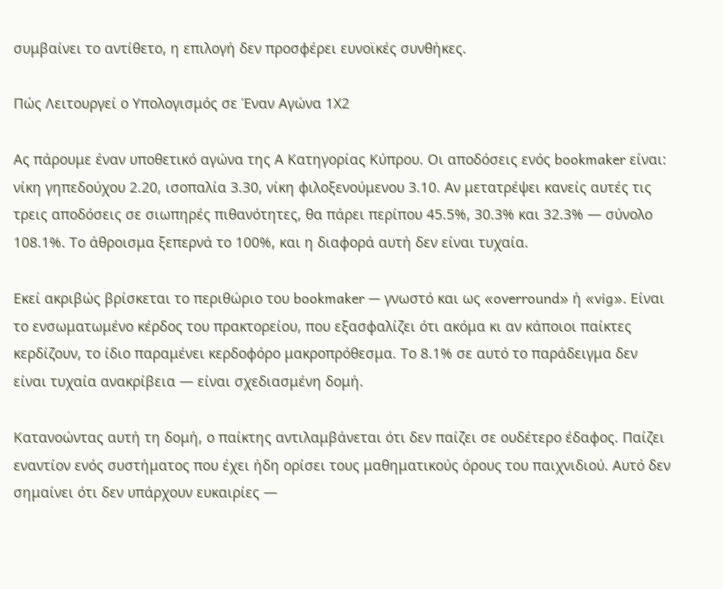συμβαίνει το αντίθετο, η επιλογή δεν προσφέρει ευνοϊκές συνθήκες.

Πώς Λειτουργεί ο Υπολογισμός σε Έναν Αγώνα 1Χ2

Ας πάρουμε έναν υποθετικό αγώνα της Α Κατηγορίας Κύπρου. Οι αποδόσεις ενός bookmaker είναι: νίκη γηπεδούχου 2.20, ισοπαλία 3.30, νίκη φιλοξενούμενου 3.10. Αν μετατρέψει κανείς αυτές τις τρεις αποδόσεις σε σιωπηρές πιθανότητες, θα πάρει περίπου 45.5%, 30.3% και 32.3% — σύνολο 108.1%. Το άθροισμα ξεπερνά το 100%, και η διαφορά αυτή δεν είναι τυχαία.

Εκεί ακριβώς βρίσκεται το περιθώριο του bookmaker — γνωστό και ως «overround» ή «vig». Είναι το ενσωματωμένο κέρδος του πρακτορείου, που εξασφαλίζει ότι ακόμα κι αν κάποιοι παίκτες κερδίζουν, το ίδιο παραμένει κερδοφόρο μακροπρόθεσμα. Το 8.1% σε αυτό το παράδειγμα δεν είναι τυχαία ανακρίβεια — είναι σχεδιασμένη δομή.

Κατανοώντας αυτή τη δομή, ο παίκτης αντιλαμβάνεται ότι δεν παίζει σε ουδέτερο έδαφος. Παίζει εναντίον ενός συστήματος που έχει ήδη ορίσει τους μαθηματικούς όρους του παιχνιδιού. Αυτό δεν σημαίνει ότι δεν υπάρχουν ευκαιρίες —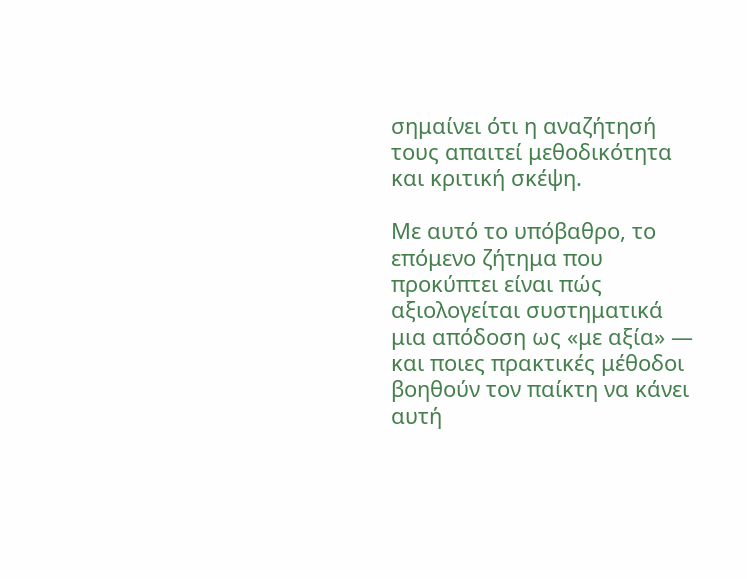σημαίνει ότι η αναζήτησή τους απαιτεί μεθοδικότητα και κριτική σκέψη.

Με αυτό το υπόβαθρο, το επόμενο ζήτημα που προκύπτει είναι πώς αξιολογείται συστηματικά μια απόδοση ως «με αξία» — και ποιες πρακτικές μέθοδοι βοηθούν τον παίκτη να κάνει αυτή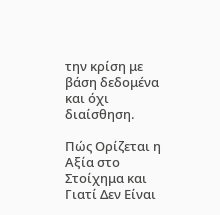την κρίση με βάση δεδομένα και όχι διαίσθηση.

Πώς Ορίζεται η Αξία στο Στοίχημα και Γιατί Δεν Είναι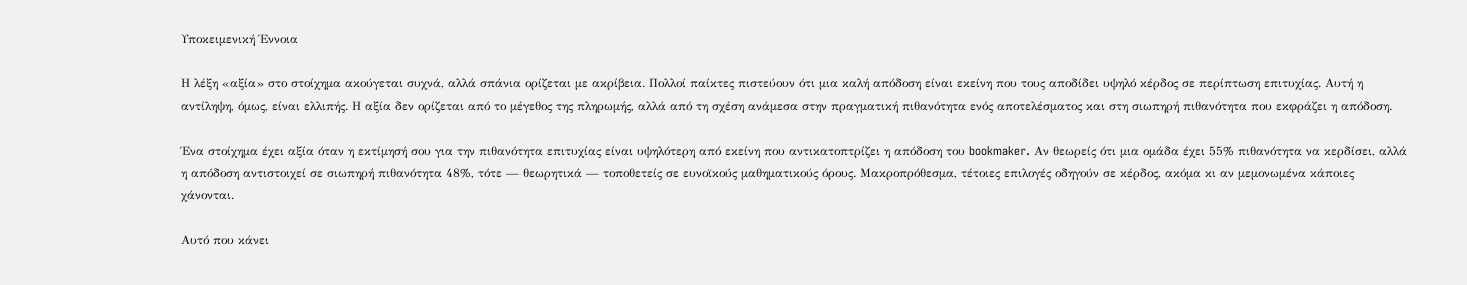Υποκειμενική Έννοια

Η λέξη «αξία» στο στοίχημα ακούγεται συχνά, αλλά σπάνια ορίζεται με ακρίβεια. Πολλοί παίκτες πιστεύουν ότι μια καλή απόδοση είναι εκείνη που τους αποδίδει υψηλό κέρδος σε περίπτωση επιτυχίας. Αυτή η αντίληψη, όμως, είναι ελλιπής. Η αξία δεν ορίζεται από το μέγεθος της πληρωμής, αλλά από τη σχέση ανάμεσα στην πραγματική πιθανότητα ενός αποτελέσματος και στη σιωπηρή πιθανότητα που εκφράζει η απόδοση.

Ένα στοίχημα έχει αξία όταν η εκτίμησή σου για την πιθανότητα επιτυχίας είναι υψηλότερη από εκείνη που αντικατοπτρίζει η απόδοση του bookmaker. Αν θεωρείς ότι μια ομάδα έχει 55% πιθανότητα να κερδίσει, αλλά η απόδοση αντιστοιχεί σε σιωπηρή πιθανότητα 48%, τότε — θεωρητικά — τοποθετείς σε ευνοϊκούς μαθηματικούς όρους. Μακροπρόθεσμα, τέτοιες επιλογές οδηγούν σε κέρδος, ακόμα κι αν μεμονωμένα κάποιες χάνονται.

Αυτό που κάνει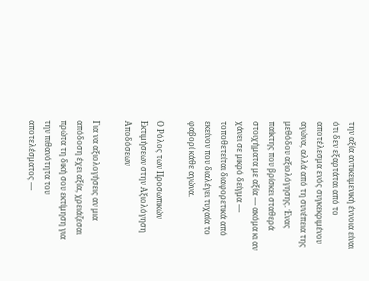την αξία αντικειμενική έννοια είναι ότι δεν εξαρτάται από το αποτέλεσμα ενός συγκεκριμένου αγώνα, αλλά από τη συνέπεια της μεθόδου αξιολόγησης. Ένας παίκτης που βρίσκει σταθερά στοιχήματα με αξία — ακόμα κι αν χάνει σε μικρό δείγμα — τοποθετείται διαφορετικά από εκείνον που διαλέγει τυχαία το φαβορί κάθε αγώνα.

Ο Ρόλος των Προσωπικών Εκτιμήσεων στην Αξιολόγηση Αποδόσεων

Για να αξιολογήσεις αν μια απόδοση έχει αξία, χρειάζεσαι πρώτα τη δική σου εκτίμηση για την πιθανότητα του αποτελέσματος —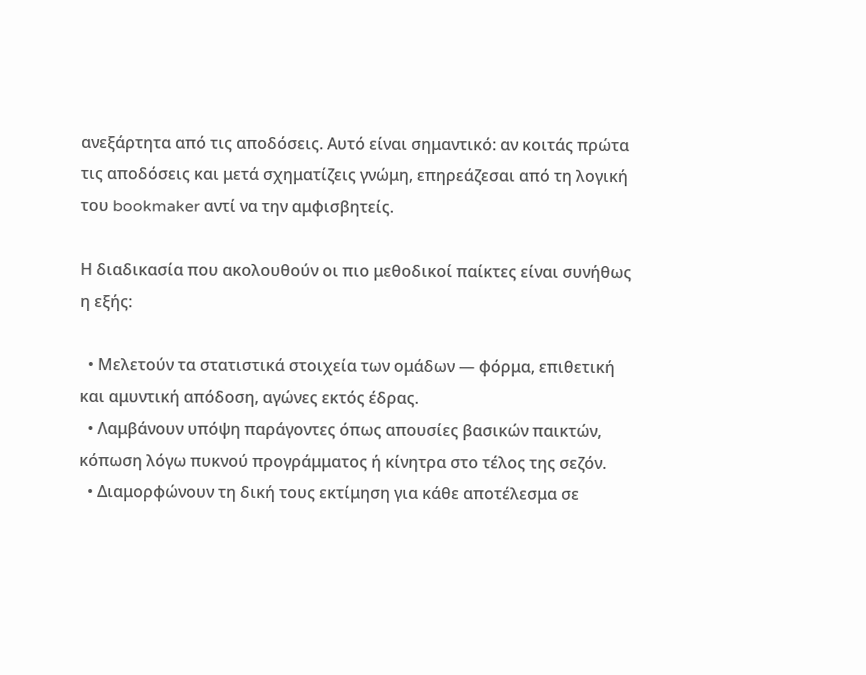ανεξάρτητα από τις αποδόσεις. Αυτό είναι σημαντικό: αν κοιτάς πρώτα τις αποδόσεις και μετά σχηματίζεις γνώμη, επηρεάζεσαι από τη λογική του bookmaker αντί να την αμφισβητείς.

Η διαδικασία που ακολουθούν οι πιο μεθοδικοί παίκτες είναι συνήθως η εξής:

  • Μελετούν τα στατιστικά στοιχεία των ομάδων — φόρμα, επιθετική και αμυντική απόδοση, αγώνες εκτός έδρας.
  • Λαμβάνουν υπόψη παράγοντες όπως απουσίες βασικών παικτών, κόπωση λόγω πυκνού προγράμματος ή κίνητρα στο τέλος της σεζόν.
  • Διαμορφώνουν τη δική τους εκτίμηση για κάθε αποτέλεσμα σε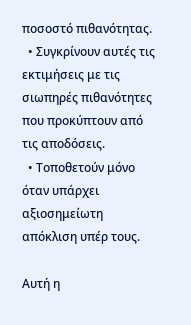ποσοστό πιθανότητας.
  • Συγκρίνουν αυτές τις εκτιμήσεις με τις σιωπηρές πιθανότητες που προκύπτουν από τις αποδόσεις.
  • Τοποθετούν μόνο όταν υπάρχει αξιοσημείωτη απόκλιση υπέρ τους.

Αυτή η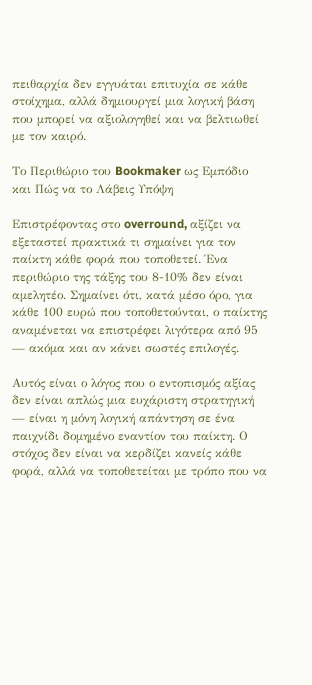πειθαρχία δεν εγγυάται επιτυχία σε κάθε στοίχημα, αλλά δημιουργεί μια λογική βάση που μπορεί να αξιολογηθεί και να βελτιωθεί με τον καιρό.

Το Περιθώριο του Bookmaker ως Εμπόδιο και Πώς να το Λάβεις Υπόψη

Επιστρέφοντας στο overround, αξίζει να εξεταστεί πρακτικά τι σημαίνει για τον παίκτη κάθε φορά που τοποθετεί. Ένα περιθώριο της τάξης του 8-10% δεν είναι αμελητέο. Σημαίνει ότι, κατά μέσο όρο, για κάθε 100 ευρώ που τοποθετούνται, ο παίκτης αναμένεται να επιστρέφει λιγότερα από 95 — ακόμα και αν κάνει σωστές επιλογές.

Αυτός είναι ο λόγος που ο εντοπισμός αξίας δεν είναι απλώς μια ευχάριστη στρατηγική — είναι η μόνη λογική απάντηση σε ένα παιχνίδι δομημένο εναντίον του παίκτη. Ο στόχος δεν είναι να κερδίζει κανείς κάθε φορά, αλλά να τοποθετείται με τρόπο που να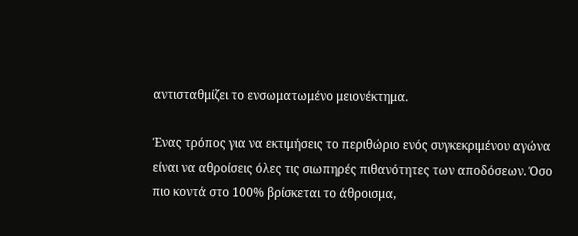αντισταθμίζει το ενσωματωμένο μειονέκτημα.

Ένας τρόπος για να εκτιμήσεις το περιθώριο ενός συγκεκριμένου αγώνα είναι να αθροίσεις όλες τις σιωπηρές πιθανότητες των αποδόσεων. Όσο πιο κοντά στο 100% βρίσκεται το άθροισμα,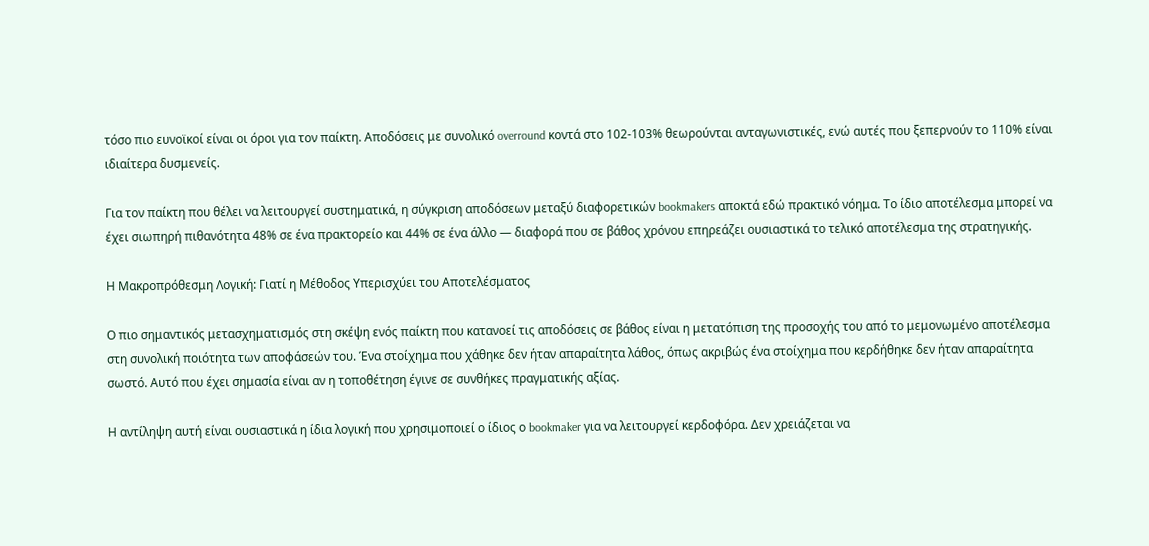τόσο πιο ευνοϊκοί είναι οι όροι για τον παίκτη. Αποδόσεις με συνολικό overround κοντά στο 102-103% θεωρούνται ανταγωνιστικές, ενώ αυτές που ξεπερνούν το 110% είναι ιδιαίτερα δυσμενείς.

Για τον παίκτη που θέλει να λειτουργεί συστηματικά, η σύγκριση αποδόσεων μεταξύ διαφορετικών bookmakers αποκτά εδώ πρακτικό νόημα. Το ίδιο αποτέλεσμα μπορεί να έχει σιωπηρή πιθανότητα 48% σε ένα πρακτορείο και 44% σε ένα άλλο — διαφορά που σε βάθος χρόνου επηρεάζει ουσιαστικά το τελικό αποτέλεσμα της στρατηγικής.

Η Μακροπρόθεσμη Λογική: Γιατί η Μέθοδος Υπερισχύει του Αποτελέσματος

Ο πιο σημαντικός μετασχηματισμός στη σκέψη ενός παίκτη που κατανοεί τις αποδόσεις σε βάθος είναι η μετατόπιση της προσοχής του από το μεμονωμένο αποτέλεσμα στη συνολική ποιότητα των αποφάσεών του. Ένα στοίχημα που χάθηκε δεν ήταν απαραίτητα λάθος, όπως ακριβώς ένα στοίχημα που κερδήθηκε δεν ήταν απαραίτητα σωστό. Αυτό που έχει σημασία είναι αν η τοποθέτηση έγινε σε συνθήκες πραγματικής αξίας.

Η αντίληψη αυτή είναι ουσιαστικά η ίδια λογική που χρησιμοποιεί ο ίδιος ο bookmaker για να λειτουργεί κερδοφόρα. Δεν χρειάζεται να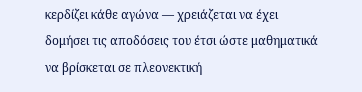κερδίζει κάθε αγώνα — χρειάζεται να έχει δομήσει τις αποδόσεις του έτσι ώστε μαθηματικά να βρίσκεται σε πλεονεκτική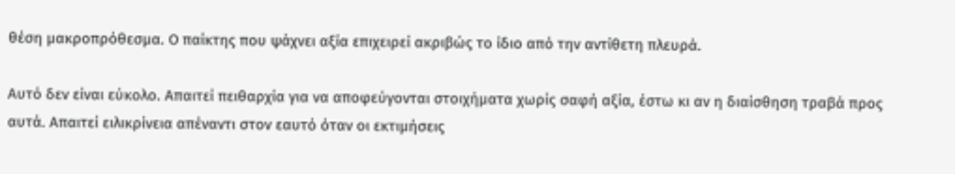θέση μακροπρόθεσμα. Ο παίκτης που ψάχνει αξία επιχειρεί ακριβώς το ίδιο από την αντίθετη πλευρά.

Αυτό δεν είναι εύκολο. Απαιτεί πειθαρχία για να αποφεύγονται στοιχήματα χωρίς σαφή αξία, έστω κι αν η διαίσθηση τραβά προς αυτά. Απαιτεί ειλικρίνεια απέναντι στον εαυτό όταν οι εκτιμήσεις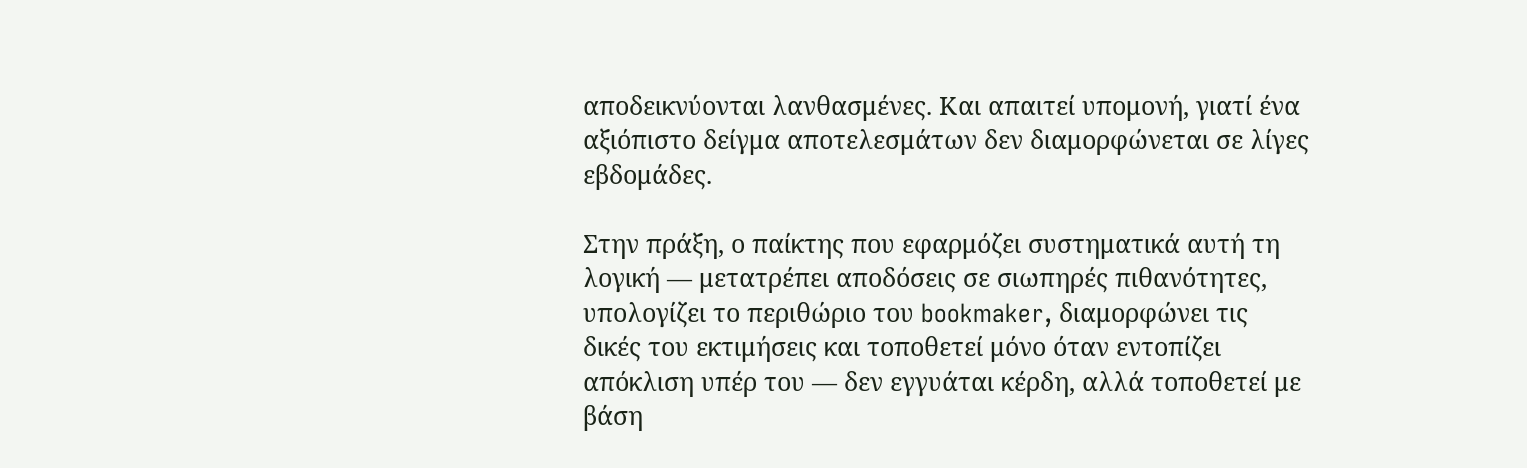αποδεικνύονται λανθασμένες. Και απαιτεί υπομονή, γιατί ένα αξιόπιστο δείγμα αποτελεσμάτων δεν διαμορφώνεται σε λίγες εβδομάδες.

Στην πράξη, ο παίκτης που εφαρμόζει συστηματικά αυτή τη λογική — μετατρέπει αποδόσεις σε σιωπηρές πιθανότητες, υπολογίζει το περιθώριο του bookmaker, διαμορφώνει τις δικές του εκτιμήσεις και τοποθετεί μόνο όταν εντοπίζει απόκλιση υπέρ του — δεν εγγυάται κέρδη, αλλά τοποθετεί με βάση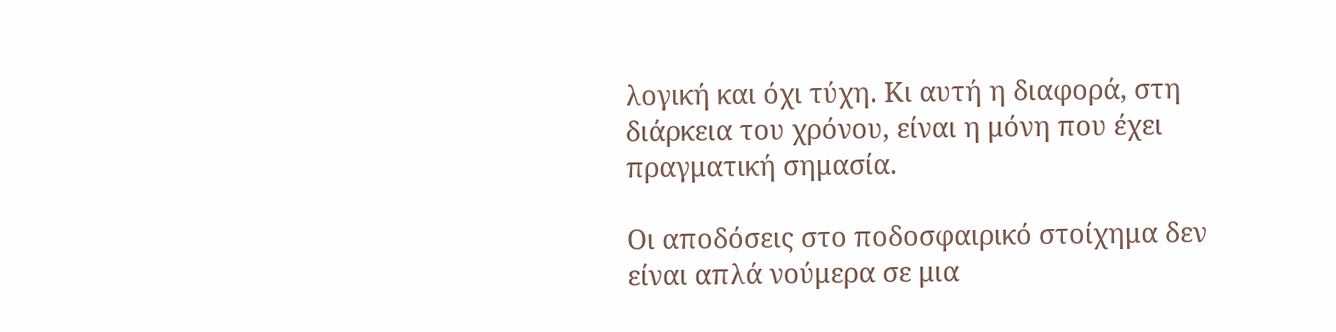λογική και όχι τύχη. Κι αυτή η διαφορά, στη διάρκεια του χρόνου, είναι η μόνη που έχει πραγματική σημασία.

Οι αποδόσεις στο ποδοσφαιρικό στοίχημα δεν είναι απλά νούμερα σε μια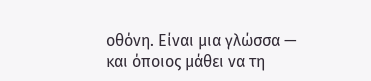οθόνη. Είναι μια γλώσσα — και όποιος μάθει να τη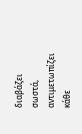διαβάζει σωστά, αντιμετωπίζει κάθε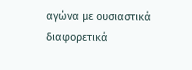αγώνα με ουσιαστικά διαφορετικά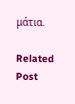μάτια.

Related Post